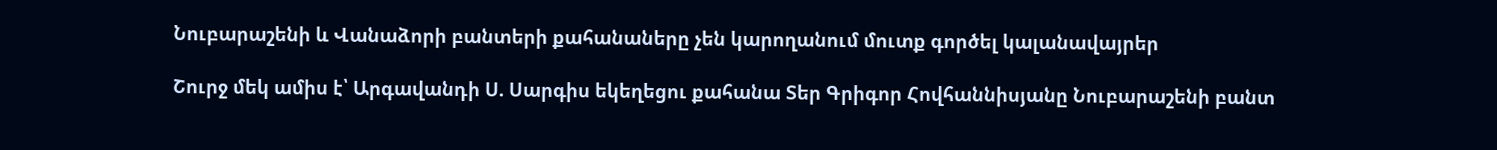Նուբարաշենի և Վանաձորի բանտերի քահանաները չեն կարողանում մուտք գործել կալանավայրեր

Շուրջ մեկ ամիս է՝ Արգավանդի Ս. Սարգիս եկեղեցու քահանա Տեր Գրիգոր Հովհաննիսյանը Նուբարաշենի բանտ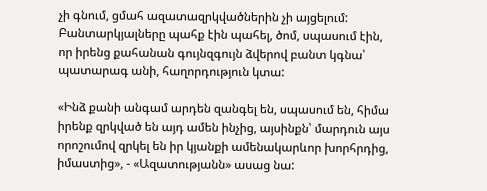չի գնում, ցմահ ազատազրկվածներին չի այցելում: Բանտարկյալները պահք էին պահել, ծոմ, սպասում էին, որ իրենց քահանան գույնզգույն ձվերով բանտ կգնա՝ պատարագ անի, հաղորդություն կտա:

«Ինձ քանի անգամ արդեն զանգել են, սպասում են, հիմա իրենք զրկված են այդ ամեն ինչից, այսինքն՝ մարդուն այս որոշումով զրկել են իր կյանքի ամենակարևոր խորհրդից, իմաստից», - «Ազատությանն» ասաց նա: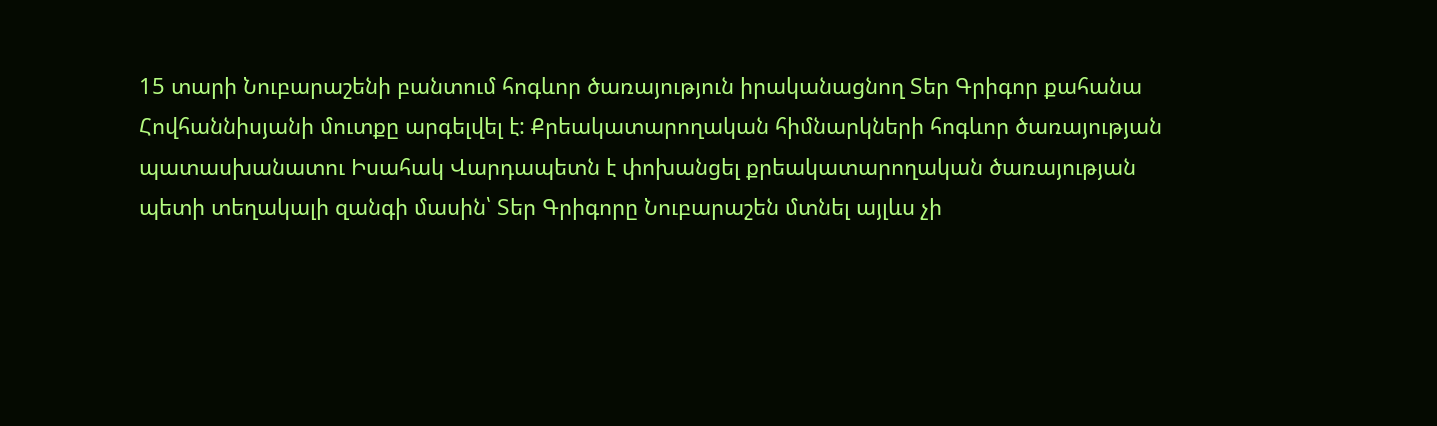15 տարի Նուբարաշենի բանտում հոգևոր ծառայություն իրականացնող Տեր Գրիգոր քահանա Հովհաննիսյանի մուտքը արգելվել է: Քրեակատարողական հիմնարկների հոգևոր ծառայության պատասխանատու Իսահակ Վարդապետն է փոխանցել քրեակատարողական ծառայության պետի տեղակալի զանգի մասին՝ Տեր Գրիգորը Նուբարաշեն մտնել այլևս չի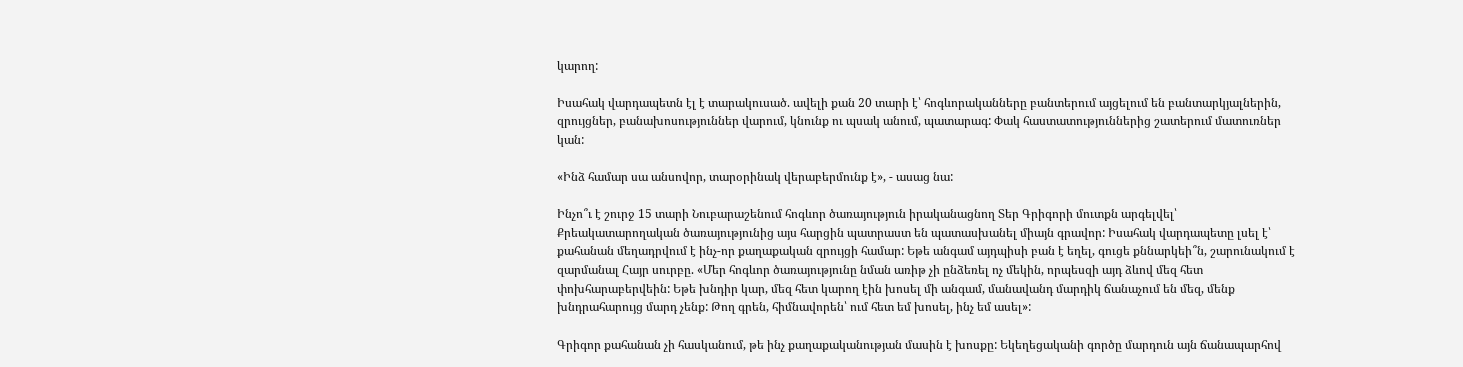կարող:

Իսահակ վարդապետն էլ է տարակուսած. ավելի քան 20 տարի է՝ հոգևորականները բանտերում այցելում են բանտարկյալներին, զրույցներ, բանախոսություններ վարում, կնունք ու պսակ անում, պատարագ: Փակ հաստատություններից շատերում մատուռներ կան:

«Ինձ համար սա անսովոր, տարօրինակ վերաբերմունք է», - ասաց նա:

Ինչո՞ւ է շուրջ 15 տարի Նուբարաշենում հոգևոր ծառայություն իրականացնող Տեր Գրիգորի մուտքն արգելվել՝ Քրեակատարողական ծառայությունից այս հարցին պատրաստ են պատասխանել միայն գրավոր: Իսահակ վարդապետը լսել է՝ քահանան մեղադրվում է ինչ-որ քաղաքական զրույցի համար: Եթե անգամ այդպիսի բան է եղել, գուցե քննարկեի՞ն, շարունակում է զարմանալ Հայր սուրբը. «Մեր հոգևոր ծառայությունը նման առիթ չի ընձեռել ոչ մեկին, որպեսզի այդ ձևով մեզ հետ փոխհարաբերվեին: Եթե խնդիր կար, մեզ հետ կարող էին խոսել մի անգամ, մանավանդ մարդիկ ճանաչում են մեզ, մենք խնդրահարույց մարդ չենք: Թող գրեն, հիմնավորեն՝ ում հետ եմ խոսել, ինչ եմ ասել»:

Գրիգոր քահանան չի հասկանում, թե ինչ քաղաքականության մասին է խոսքը: Եկեղեցականի գործը մարդուն այն ճանապարհով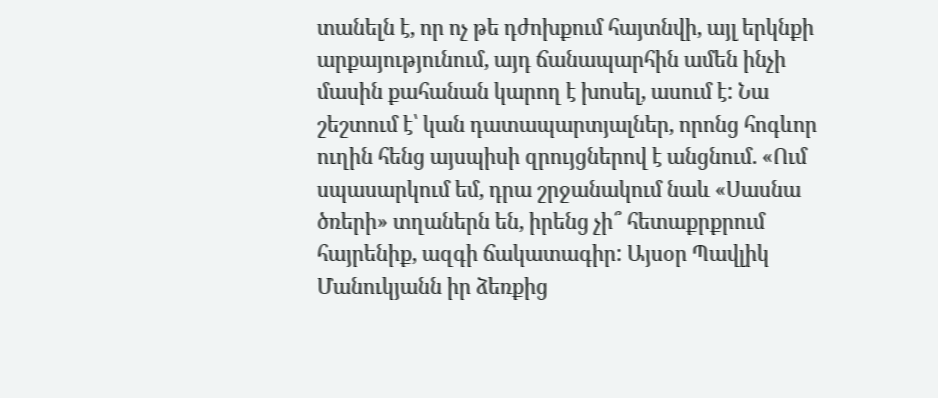տանելն է, որ ոչ թե դժոխքում հայտնվի, այլ երկնքի արքայությունում, այդ ճանապարհին ամեն ինչի մասին քահանան կարող է խոսել, ասում է: Նա շեշտում է՝ կան դատապարտյալներ, որոնց հոգևոր ուղին հենց այսպիսի զրույցներով է անցնում. «Ում սպասարկում եմ, դրա շրջանակում նաև «Սասնա ծռերի» տղաներն են, իրենց չի՞ հետաքրքրում հայրենիք, ազգի ճակատագիր: Այսօր Պավլիկ Մանուկյանն իր ձեռքից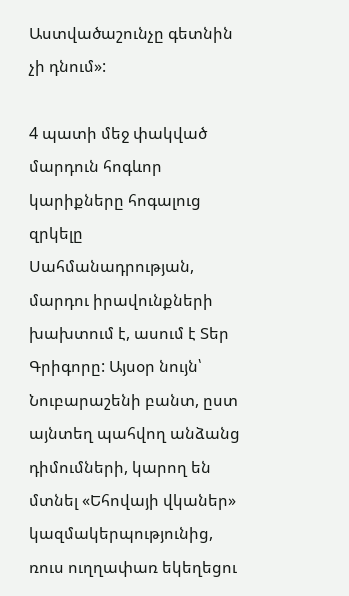Աստվածաշունչը գետնին չի դնում»:

4 պատի մեջ փակված մարդուն հոգևոր կարիքները հոգալուց զրկելը Սահմանադրության, մարդու իրավունքների խախտում է, ասում է Տեր Գրիգորը: Այսօր նույն՝ Նուբարաշենի բանտ, ըստ այնտեղ պահվող անձանց դիմումների, կարող են մտնել «Եհովայի վկաներ» կազմակերպությունից, ռուս ուղղափառ եկեղեցու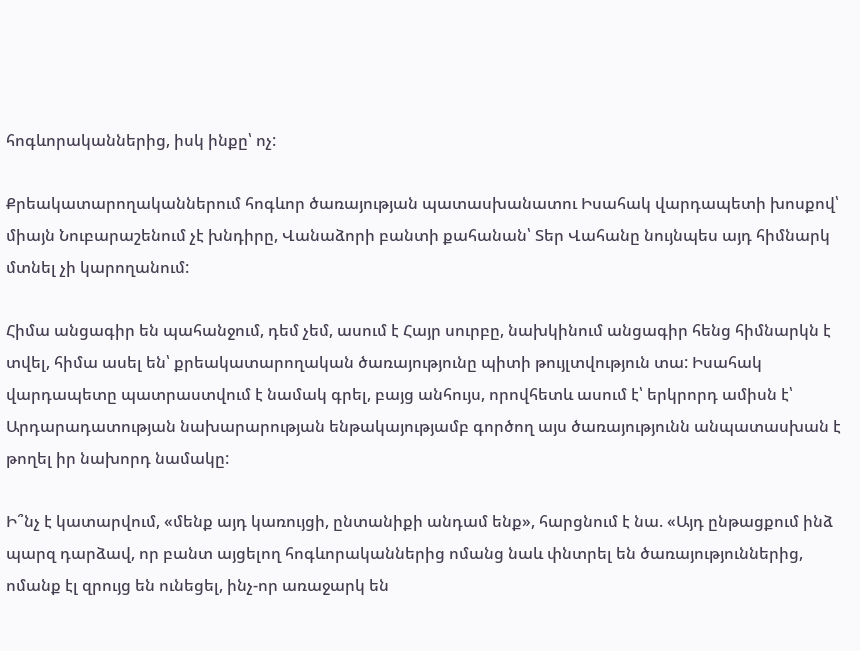հոգևորականներից, իսկ ինքը՝ ոչ:

Քրեակատարողականներում հոգևոր ծառայության պատասխանատու Իսահակ վարդապետի խոսքով՝ միայն Նուբարաշենում չէ խնդիրը, Վանաձորի բանտի քահանան՝ Տեր Վահանը նույնպես այդ հիմնարկ մտնել չի կարողանում:

Հիմա անցագիր են պահանջում, դեմ չեմ, ասում է Հայր սուրբը, նախկինում անցագիր հենց հիմնարկն է տվել, հիմա ասել են՝ քրեակատարողական ծառայությունը պիտի թույլտվություն տա: Իսահակ վարդապետը պատրաստվում է նամակ գրել, բայց անհույս, որովհետև ասում է՝ երկրորդ ամիսն է՝ Արդարադատության նախարարության ենթակայությամբ գործող այս ծառայությունն անպատասխան է թողել իր նախորդ նամակը:

Ի՞նչ է կատարվում, «մենք այդ կառույցի, ընտանիքի անդամ ենք», հարցնում է նա. «Այդ ընթացքում ինձ պարզ դարձավ, որ բանտ այցելող հոգևորականներից ոմանց նաև փնտրել են ծառայություններից, ոմանք էլ զրույց են ունեցել, ինչ-որ առաջարկ են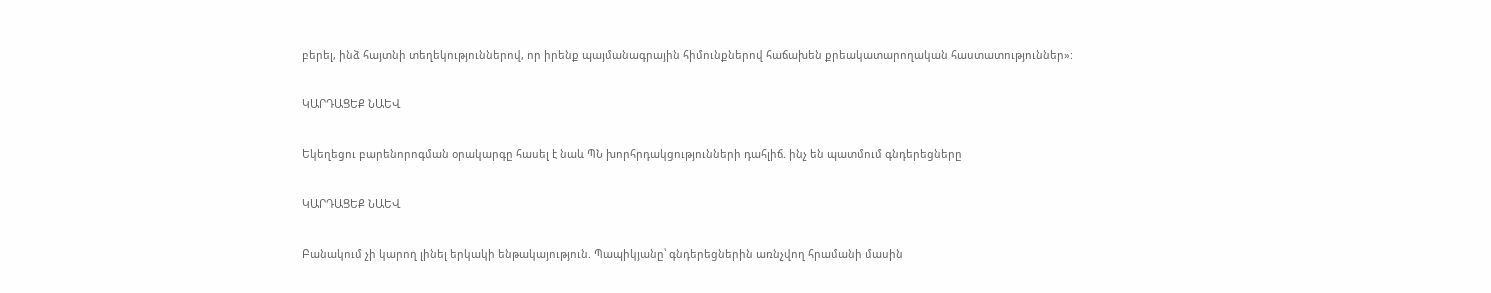բերել, ինձ հայտնի տեղեկություններով, որ իրենք պայմանագրային հիմունքներով հաճախեն քրեակատարողական հաստատություններ»:

ԿԱՐԴԱՑԵՔ ՆԱԵՎ

Եկեղեցու բարենորոգման օրակարգը հասել է նաև ՊՆ խորհրդակցությունների դահլիճ. ինչ են պատմում գնդերեցները

ԿԱՐԴԱՑԵՔ ՆԱԵՎ

Բանակում չի կարող լինել երկակի ենթակայություն. Պապիկյանը՝ գնդերեցներին առնչվող հրամանի մասին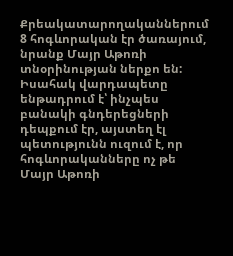Քրեակատարողականներում 8 հոգևորական էր ծառայում, նրանք Մայր Աթոռի տնօրինության ներքո են: Իսահակ վարդապետը ենթադրում է՝ ինչպես բանակի գնդերեցների դեպքում էր, այստեղ էլ պետությունն ուզում է, որ հոգևորականները ոչ թե Մայր Աթոռի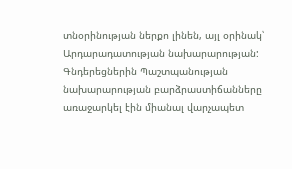տնօրինության ներքո լինեն, այլ օրինակ՝ Արդարադատության նախարարության: Գնդերեցներին Պաշտպանության նախարարության բարձրաստիճանները առաջարկել էին միանալ վարչապետ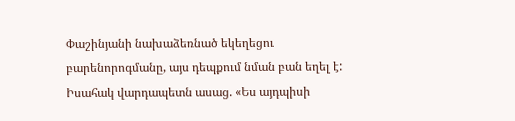Փաշինյանի նախաձեռնած եկեղեցու բարենորոգմանը, այս դեպքում նման բան եղել է: Իսահակ վարդապետն ասաց. «Ես այդպիսի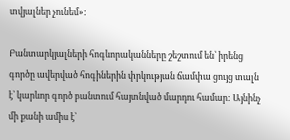տվյալներ չունեմ»:

Բանտարկյալների հոգևորականները շեշտում են՝ իրենց գործը ավերված հոգիներին փրկության ճամփա ցույց տալն է՝ կարևոր գործ բանտում հայտնված մարդու համար: Այնինչ մի քանի ամիս է՝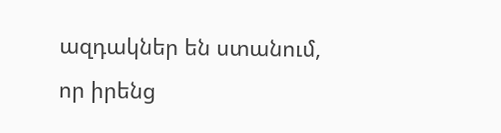ազդակներ են ստանում, որ իրենց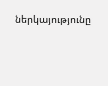ներկայությունը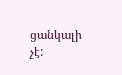ցանկալի չէ: